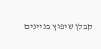קבלן שיפוץ בניינים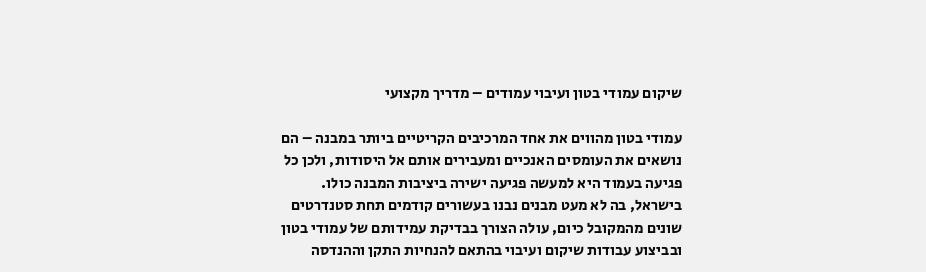שיקום עמודי בטון ועיבוי עמודים – מדריך מקצועי

עמודי בטון מהווים את אחד המרכיבים הקריטיים ביותר במבנה – הם נושאים את העומסים האנכיים ומעבירים אותם אל היסודות, ולכן כל פגיעה בעמוד היא למעשה פגיעה ישירה ביציבות המבנה כולו. בישראל, בה לא מעט מבנים נבנו בעשורים קודמים תחת סטנדרטים שונים מהמקובל כיום, עולה הצורך בבדיקת עמידותם של עמודי בטון ובביצוע עבודות שיקום ועיבוי בהתאם להנחיות התקן וההנדסה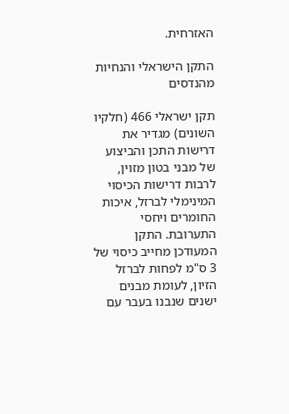האזרחית.

התקן הישראלי והנחיות מהנדסים

תקן ישראלי 466 (חלקיו השונים) מגדיר את דרישות התכן והביצוע של מבני בטון מזוין, לרבות דרישות הכיסוי המינימלי לברזל, איכות החומרים ויחסי התערובת. התקן המעודכן מחייב כיסוי של 3 ס"מ לפחות לברזל הזיון, לעומת מבנים ישנים שנבנו בעבר עם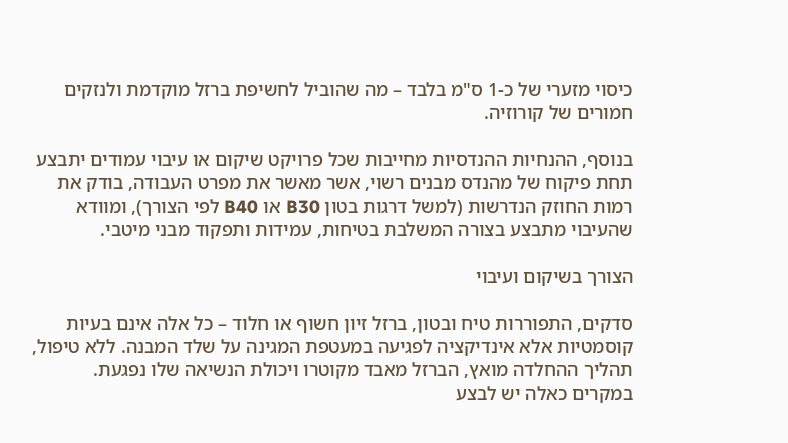כיסוי מזערי של כ-1 ס"מ בלבד – מה שהוביל לחשיפת ברזל מוקדמת ולנזקים חמורים של קורוזיה.

בנוסף, ההנחיות ההנדסיות מחייבות שכל פרויקט שיקום או עיבוי עמודים יתבצע תחת פיקוח של מהנדס מבנים רשוי, אשר מאשר את מפרט העבודה, בודק את רמות החוזק הנדרשות (למשל דרגות בטון B30 או B40 לפי הצורך), ומוודא שהעיבוי מתבצע בצורה המשלבת בטיחות, עמידות ותפקוד מבני מיטבי.

הצורך בשיקום ועיבוי

סדקים, התפוררות טיח ובטון, ברזל זיון חשוף או חלוד – כל אלה אינם בעיות קוסמטיות אלא אינדיקציה לפגיעה במעטפת המגינה על שלד המבנה. ללא טיפול, תהליך ההחלדה מואץ, הברזל מאבד מקוטרו ויכולת הנשיאה שלו נפגעת. במקרים כאלה יש לבצע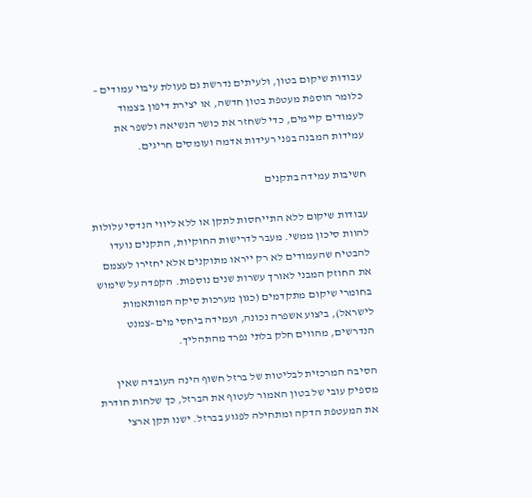עבודות שיקום בטון, ולעיתים נדרשת גם פעולת עיבוי עמודים – כלומר הוספת מעטפת בטון חדשה, או יצירת דיפון בצמוד לעמודים קיימים, כדי לשחזר את כושר הנשיאה ולשפר את עמידות המבנה בפני רעידות אדמה ועומסים חריגים.

חשיבות עמידה בתקנים

עבודות שיקום ללא התייחסות לתקן או ללא ליווי הנדסי עלולות להוות סיכון ממשי. מעבר לדרישות החוקיות, התקנים נועדו להבטיח שהעמודים לא רק ייראו מתוקנים אלא יחזירו לעצמם את החוזק המבני לאורך עשרות שנים נוספות. הקפדה על שימוש בחומרי שיקום מתקדמים (כגון מערכות סיקה המותאמות לישראל), ביצוע אשפרה נכונה, ועמידה ביחסי מים–צמנט הנדרשים, מהווים חלק בלתי נפרד מהתהליך.

הסיבה המרכזית לבליטות של ברזל חשוף הינה העובדה שאין מספיק עובי של בטון האמור לעטוף את הברזל, כך שלחות חודרת את המעטפת הדקה ומתחילה לפגוע בברזל. ישנו תקן ארצי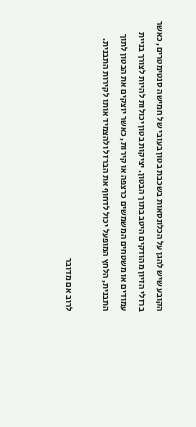הקובע שיש להגן על הכלונסאות בשכבת בטון בעובי של חמישה סנטימטרים, כאשר ברזלי הזיון מהודקים היטב בתוך הבטון. יציקות בטון יכולות להיות לצורך בניית עמודים או משטחים המשמשים כרצפה או קירות, כאשר יוצקים את הבטון לתוך התבנית, הלחץ המופעל יכול לדחוף את הברזל ולהצמיד אותו לקירות התבנית.

לרוב אם מדובר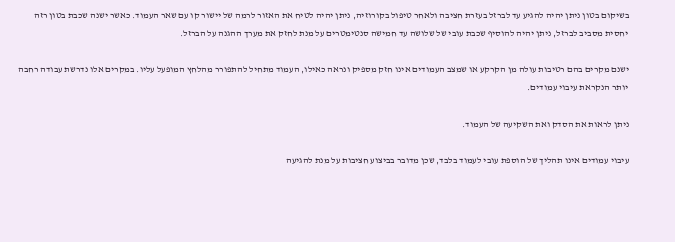בשיקום בטון ניתן יהיה להגיע עד לברזל בעזרת חציבה ולאחר טיפול בקורוזיה, ניתן יהיה לטיח את האזור לרמה של יישור קו עם שאר העמוד. כאשר ישנה שכבת בטון רזה יחסית מסביב לברזל, ניתן יהיה להוסיף שכבת עובי של שלושה עד חמישה סנטימטרים על מנת לחזק את מערך ההגנה על הברזל.

ישנם מקרים בהם רטיבות עולה מן הקרקע או שמצב העמודים אינו חזק מספיק ונראה כאילו, העמוד מתחיל להתפורר מהלחץ המופעל עליו. במקרים אלו נדרשת עבודה רחבה יותר הנקראת עיבוי עמודים.

ניתן לראות את הסדק ואת השקיעה של העמוד.

עיבוי עמודים אינו תהליך של הוספת עובי לעמוד בלבד, שכן מדובר בביצוע חציבות על מנת להגיעה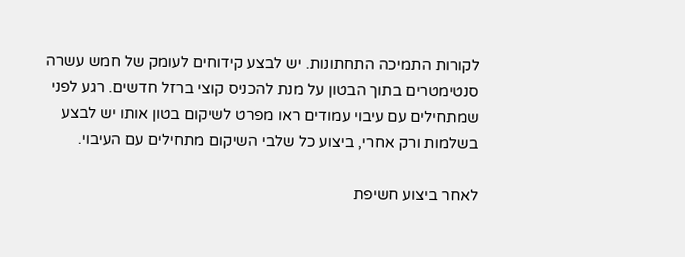לקורות התמיכה התחתונות. יש לבצע קידוחים לעומק של חמש עשרה סנטימטרים בתוך הבטון על מנת להכניס קוצי ברזל חדשים. רגע לפני שמתחילים עם עיבוי עמודים ראו מפרט לשיקום בטון אותו יש לבצע בשלמות ורק אחרי, ביצוע כל שלבי השיקום מתחילים עם העיבוי.

לאחר ביצוע חשיפת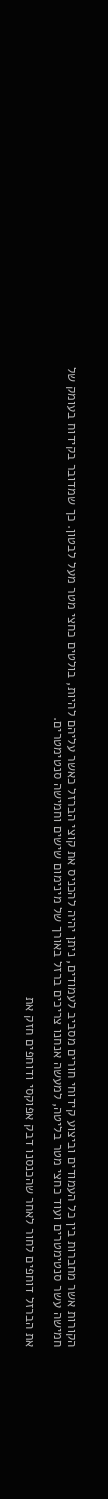הקורות אשר מחברות בין כל העמודים וביצוע קידוחי חורים מסביב לעמודים, ניתן יהיה להכניס את קוצי הברזל כאשר עליהם להיות, בולטים כחצי מטר מעל לבטון. כך שמדובר בקידוח בעומק של חמישה עשר סנטימטרים ועוד כחצי מטר בליטה, למעשה אנחנו צריכים ברזל באורך של מינימום שישים וחמישה סנטימטרים.

את הברזל דוחפים לחור לאחר שהכנסנו דבק אפוקסי ודוחפים חזק את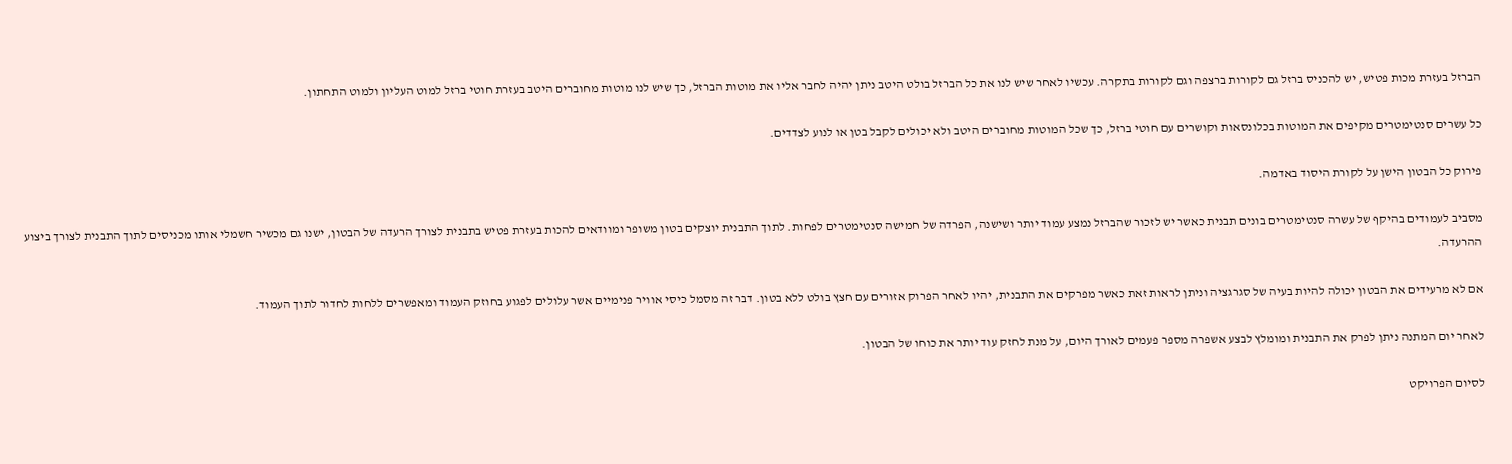הברזל בעזרת מכות פטיש, יש להכניס ברזל גם לקורות ברצפה וגם לקורות בתקרה. עכשיו לאחר שיש לנו את כל הברזל בולט היטב ניתן יהיה לחבר אליו את מוטות הברזל, כך שיש לנו מוטות מחוברים היטב בעזרת חוטי ברזל למוט העליון ולמוט התחתון.

כל עשרים סנטימטרים מקיפים את המוטות בכלונסאות וקושרים עם חוטי ברזל, כך שכל המוטות מחוברים היטב ולא יכולים לקבל בטן או לנוע לצדדים.

פירוק כל הבטון הישן על לקורת היסוד באדמה.

מסביב לעמודים בהיקף של עשרה סנטימטרים בונים תבנית כאשר יש לזכור שהברזל נמצע עמוד יותר ושישנה, הפרדה של חמישה סנטימטרים לפחות. לתוך התבנית יוצקים בטון משופר ומוודאים להכות בעזרת פטיש בתבנית לצורך הרעדה של הבטון, ישנו גם מכשיר חשמלי אותו מכניסים לתוך התבנית לצורך ביצוע ההרעדה.

אם לא מרעידים את הבטון יכולה להיות בעיה של סגרגציה וניתן לראות זאת כאשר מפרקים את התבנית, יהיו לאחר הפרוק אזורים עם חצץ בולט ללא בטון. דבר זה מסמל כיסי אוויר פנימיים אשר עלולים לפגוע בחוזק העמוד ומאפשרים ללחות לחדור לתוך העמוד.

לאחר יום המתנה ניתן לפרק את התבנית ומומלץ לבצע אשפרה מספר פעמים לאורך היום, על מנת לחזק עוד יותר את כוחו של הבטון.

לסיום הפרויקט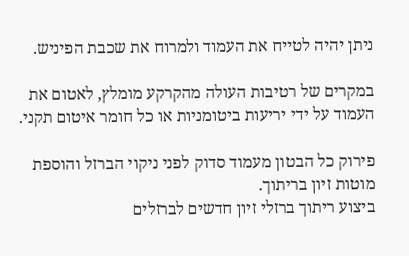ניתן יהיה לטייח את העמוד ולמרוח את שכבת הפיניש.

במקרים של רטיבות העולה מהקרקע מומלץ, לאטום את העמוד על ידי יריעות ביטומניות או כל חומר איטום תקני.

פירוק כל הבטון מעמוד סדוק לפני ניקוי הברזל והוספת מוטות זיון בריתוך.
ביצוע ריתוך ברזלי זיון חדשים לברזלים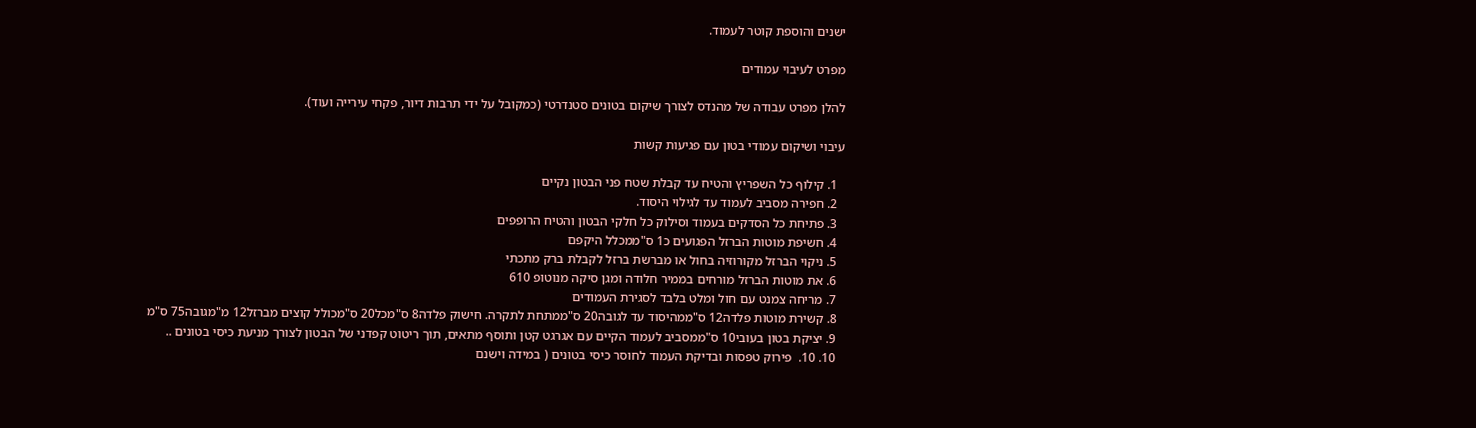ישנים והוספת קוטר לעמוד.

מפרט לעיבוי עמודים

להלן מפרט עבודה של מהנדס לצורך שיקום בטונים סטנדרטי (כמקובל על ידי תרבות דיור, פקחי עירייה ועוד).

עיבוי ושיקום עמודי בטון עם פגיעות קשות

  1. קילוף כל השפריץ והטיח עד קבלת שטח פני הבטון נקיים
  2. חפירה מסביב לעמוד עד לגילוי היסוד.
  3. פתיחת כל הסדקים בעמוד וסילוק כל חלקי הבטון והטיח הרופפים
  4. חשיפת מוטות הברזל הפגועים כ1 ס"ממכלל היקפם
  5. ניקוי הברזל מקורוזיה בחול או מברשת ברזל לקבלת ברק מתכתי
  6. את מוטות הברזל מורחים בממיר חלודה ומגן סיקה מנוטופ 610
  7. מריחה צמנט עם חול ומלט בלבד לסגירת העמודים
  8. קשירת מוטות פלדה12 ס"ממהיסוד עד לגובה20 ס"ממתחת לתקרה. חישוק פלדה8 ס"מכל20 ס"מכולל קוצים מברזל12 מ"מגובה75 ס"מ
  9. יציקת בטון בעובי10 ס"ממסביב לעמוד הקיים עם אגרגט קטן ותוסף מתאים, תוך ריטוט קפדני של הבטון לצורך מניעת כיסי בטונים ..
  10. 10.  פירוק טפסות ובדיקת העמוד לחוסר כיסי בטונים ( במידה וישנם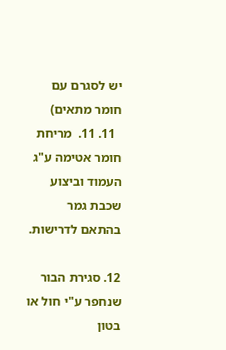יש לסגרם עם חומר מתאים)
  11. 11.  מריחת חומר אטימה ע"ג העמוד וביצוע שכבת גמר בהתאם לדרישות.

12. סגירת הבור שנחפר ע"י חול או בטון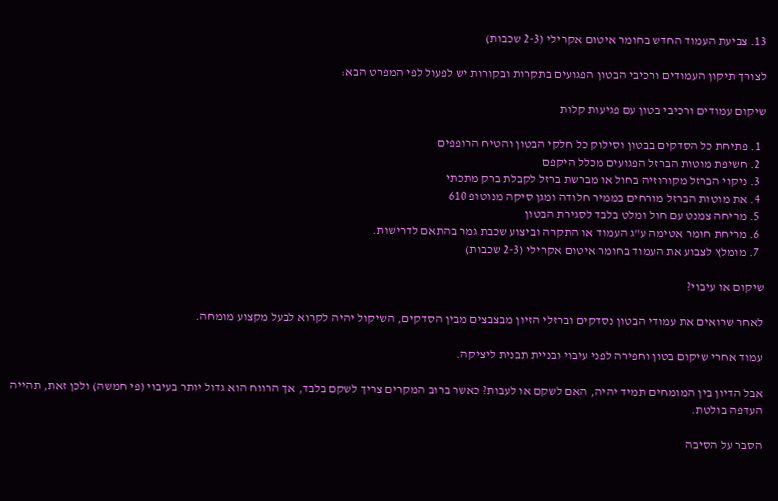13. צביעת העמוד החדש בחומר איטום אקרילי (2-3 שכבות)

לצורך תיקון העמודים ורכיבי הבטון הפגועים בתקרות ובקורות יש לפעול לפי המפרט הבא:

שיקום עמודים ורכיבי בטון עם פגיעות קלות

  1. פתיחת כל הסדקים בבטון וסילוק כל חלקי הבטון והטיח הרופפים
  2. חשיפת מוטות הברזל הפגועים מכלל היקפם
  3. ניקוי הברזל מקורוזיה בחול או מברשת ברזל לקבלת ברק מתכתי
  4. את מוטות הברזל מורחים בממיר חלודה ומגן סיקה מנוטופ 610
  5. מריחה צמנט עם חול ומלט בלבד לסגירת הבטון
  6. מריחת חומר אטימה ע"ג העמוד או התקרה וביצוע שכבת גמר בהתאם לדרישות.
  7. מומלץ לצבוע את העמוד בחומר איטום אקרילי (2-3 שכבות)

שיקום או עיבוי?

לאחר שרואים את עמודי הבטון נסדקים וברזלי הזיון מבצבצים מבין הסדקים, השיקול יהיה לקרוא לבעל מקצוע מומחה.

עמוד אחרי שיקום בטון וחפירה לפני עיבוי ובניית תבנית ליציקה.

אבל הדיון בין המומחים תמיד יהיה, האם לשקם או לעבות? כאשר ברוב המקרים צריך לשקם בלבד, אך הרווח הוא גדול יותר בעיבוי (פי חמשה) ולכן זאת, תהייה העדפה בולטת.

הסבר על הסיבה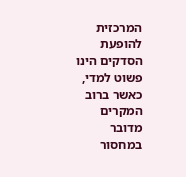המרכזית להופעת הסדקים הינו פשוט למדי, כאשר ברוב המקרים מדובר במחסור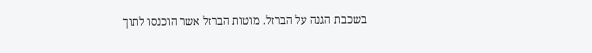בשכבת הגנה על הברזל. מוטות הברזל אשר הוכנסו לתוך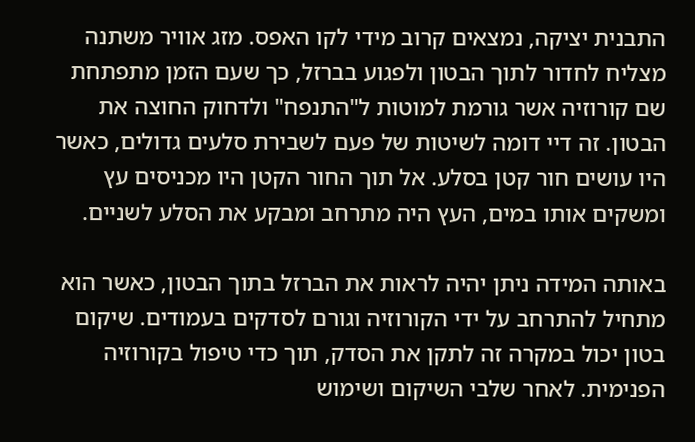התבנית יציקה, נמצאים קרוב מידי לקו האפס. מזג אוויר משתנה מצליח לחדור לתוך הבטון ולפגוע בברזל, כך שעם הזמן מתפתחת שם קורוזיה אשר גורמת למוטות ל"התנפח" ולדחוק החוצה את הבטון. זה דיי דומה לשיטות של פעם לשבירת סלעים גדולים, כאשר היו עושים חור קטן בסלע. אל תוך החור הקטן היו מכניסים עץ ומשקים אותו במים, העץ היה מתרחב ומבקע את הסלע לשניים.

באותה המידה ניתן יהיה לראות את הברזל בתוך הבטון, כאשר הוא מתחיל להתרחב על ידי הקורוזיה וגורם לסדקים בעמודים. שיקום בטון יכול במקרה זה לתקן את הסדק, תוך כדי טיפול בקורוזיה הפנימית. לאחר שלבי השיקום ושימוש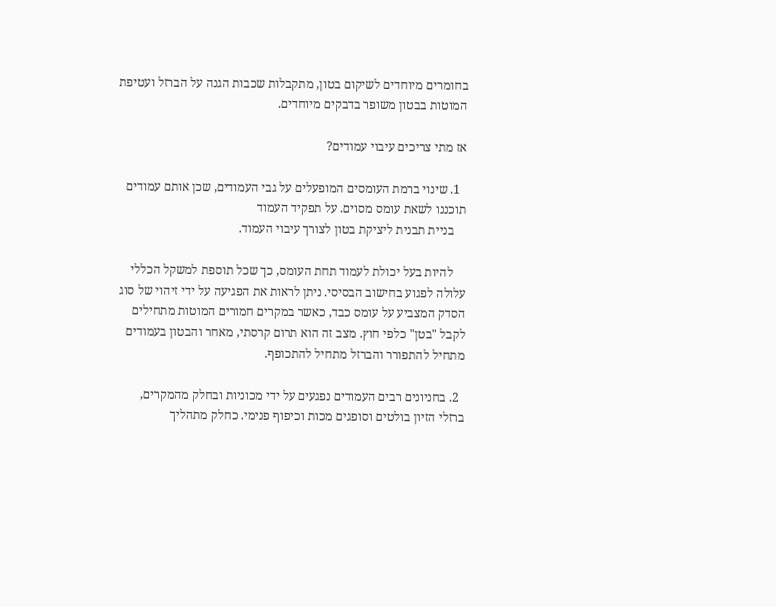בחומרים מיוחדים לשיקום בטון, מתקבלות שכבות הגנה על הברזל ועטיפת המוטות בבטון משופר בדבקים מיוחדים.

אז מתי צריכים עיבוי עמודים?

  1. שינוי ברמת העומסים המופעלים על גבי העמודים, שכן אותם עמודים תוכננו לשאת עומס מסוים. על תפקיד העמוד
    בניית תבנית ליציקת בטון לצורך עיבוי העמוד.

    להיות בעל יכולת לעמוד תחת העומס, כך שכל תוספת למשקל הכללי עלולה לפגוע בחישוב הבסיסי. ניתן לראות את הפגיעה על ידי זיהוי של סוג הסדק המצביע על עומס כבד, כאשר במקרים חמורים המוטות מתחילים לקבל "בטן" כלפי חוץ. מצב זה הוא תרום קרסתי, מאחר והבטון בעמודים מתחיל להתפורר והברזל מתחיל להתכופף.

  2. בחניונים רבים העמודים נפגעים על ידי מכוניות ובחלק מהמקרים, ברזלי הזיון בולטים וסופגים מכות וכיפוף פנימי. כחלק מתהליך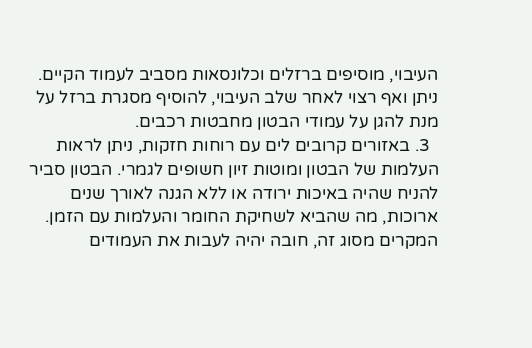העיבוי, מוסיפים ברזלים וכלונסאות מסביב לעמוד הקיים. ניתן ואף רצוי לאחר שלב העיבוי, להוסיף מסגרת ברזל על מנת להגן על עמודי הבטון מחבטות רכבים.
  3. באזורים קרובים לים עם רוחות חזקות, ניתן לראות העלמות של הבטון ומוטות זיון חשופים לגמרי. הבטון סביר להניח שהיה באיכות ירודה או ללא הגנה לאורך שנים ארוכות, מה שהביא לשחיקת החומר והעלמות עם הזמן. המקרים מסוג זה, חובה יהיה לעבות את העמודים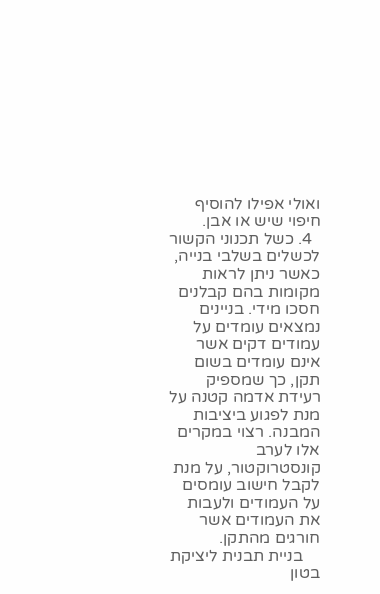ואולי אפילו להוסיף חיפוי שיש או אבן.
  4. כשל תכנוני הקשור לכשלים בשלבי בנייה, כאשר ניתן לראות מקומות בהם קבלנים חסכו מידי. בניינים נמצאים עומדים על עמודים דקים אשר אינם עומדים בשום תקן, כך שמספיק רעידת אדמה קטנה על מנת לפגוע ביציבות המבנה. רצוי במקרים אלו לערב קונסטרוקטור, על מנת לקבל חישוב עומסים על העמודים ולעבות את העמודים אשר חורגים מהתקן.
    בניית תבנית ליציקת בטון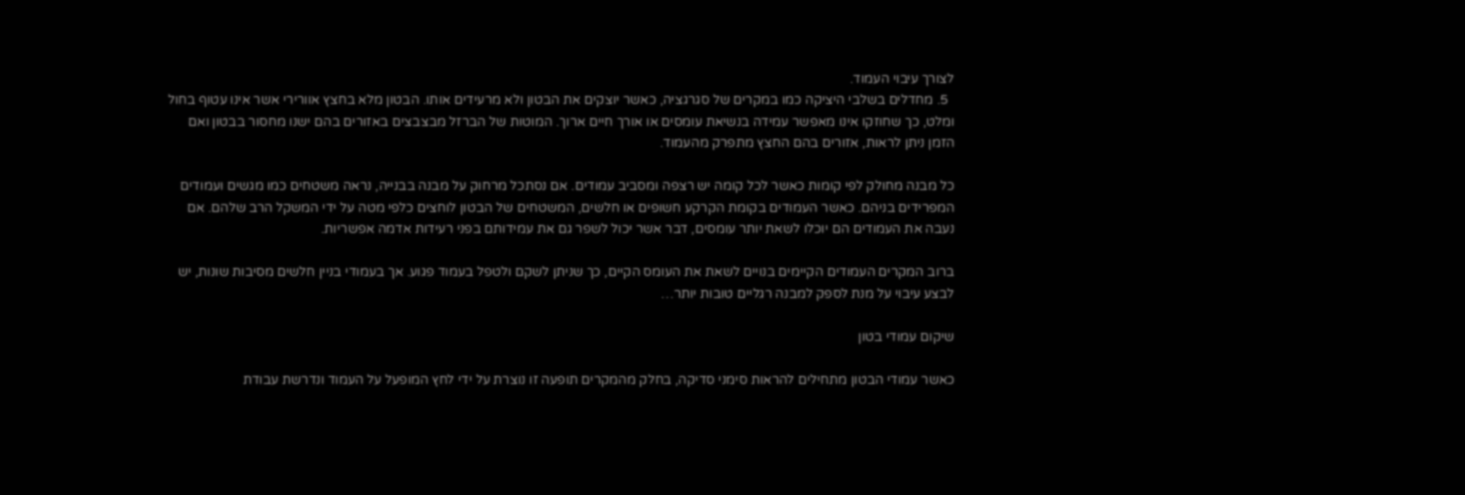לצורך עיבוי העמוד.
  5. מחדלים בשלבי היציקה כמו במקרים של סגרגציה, כאשר יוצקים את הבטון ולא מרעידים אותו. הבטון מלא בחצץ אוורירי אשר אינו עטוף בחול ומלט, כך שחוזקו אינו מאפשר עמידה בנשיאת עומסים או אורך חיים ארוך. המוטות של הברזל מבצבצים באזורים בהם ישנו מחסור בבטון ואם הזמן ניתן לראות, אזורים בהם החצץ מתפרק מהעמוד.

כל מבנה מחולק לפי קומות כאשר לכל קומה יש רצפה ומסביב עמודים. אם נסתכל מרחוק על מבנה בבנייה, נראה משטחים כמו מגשים ועמודים המפרידים בניהם. כאשר העמודים בקומת הקרקע חשופים או חלשים, המשטחים של הבטון לוחצים כלפי מטה על ידי המשקל הרב שלהם. אם נעבה את העמודים הם יוכלו לשאת יותר עומסים, דבר אשר יכול לשפר גם את עמידותם בפני רעידות אדמה אפשריות.

ברוב המקרים העמודים הקיימים בנויים לשאת את העומס הקיים, כך שניתן לשקם ולטפל בעמוד פגוע. אך בעמודי בניין חלשים מסיבות שונות, יש לבצע עיבוי על מנת לספק למבנה רגליים טובות יותר…

שיקום עמודי בטון

כאשר עמודי הבטון מתחילים להראות סימני סדיקה, בחלק מהמקרים תופעה זו נוצרת על ידי לחץ המופעל על העמוד ונדרשת עבודת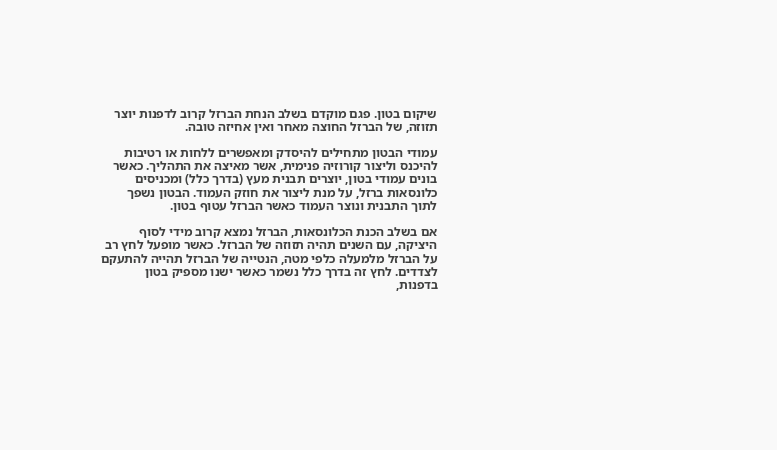שיקום בטון. פגם מוקדם בשלב הנחת הברזל קרוב לדפנות יוצר תזוזה, של הברזל החוצה מאחר ואין אחיזה טובה.

עמודי הבטון מתחילים להיסדק ומאפשרים ללחות או רטיבות להיכנס וליצור קורוזיה פנימית, אשר מאיצה את התהליך. כאשר בונים עמודי בטון, יוצרים תבנית מעץ (בדרך כלל) ומכניסים כלונסאות ברזל, על מנת ליצור את חוזק העמוד. הבטון נשפך לתוך התבנית ונוצר העמוד כאשר הברזל עטוף בטון.

אם בשלב הכנת הכלונסאות, הברזל נמצא קרוב מידי לסוף היציקה, עם השנים תהיה תזוזה של הברזל. כאשר מופעל לחץ רב על הברזל מלמעלה כלפי מטה, הנטייה של הברזל תהייה להתעקם לצדדים. לחץ זה בדרך כלל נשמר כאשר ישנו מספיק בטון בדפנות,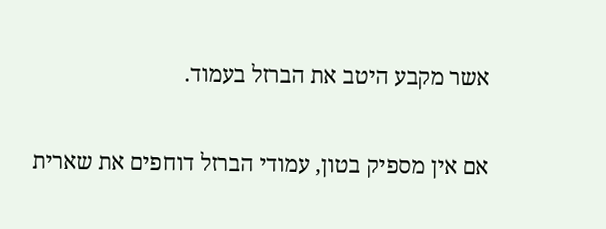אשר מקבע היטב את הברזל בעמוד.

אם אין מספיק בטון, עמודי הברזל דוחפים את שארית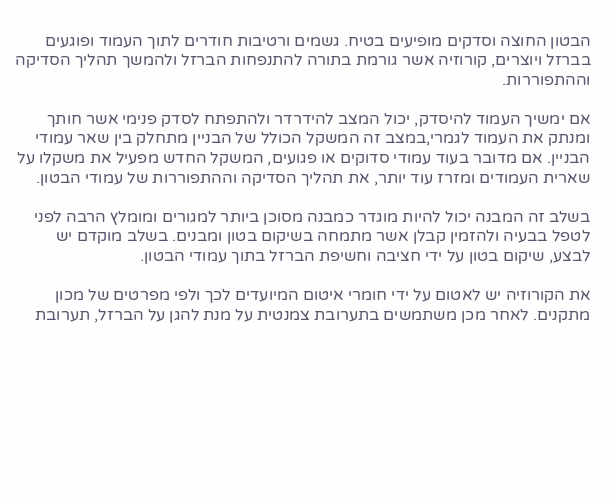הבטון החוצה וסדקים מופיעים בטיח. גשמים ורטיבות חודרים לתוך העמוד ופוגעים בברזל ויוצרים, קורוזיה אשר גורמת בתורה להתנפחות הברזל ולהמשך תהליך הסדיקה וההתפוררות.

אם ימשיך העמוד להיסדק, יכול המצב להידרדר ולהתפתח לסדק פנימי אשר חותך ומנתק את העמוד לגמרי,במצב זה המשקל הכולל של הבניין מתחלק בין שאר עמודי הבניין. אם מדובר בעוד עמודי סדוקים או פגועים, המשקל החדש מפעיל את משקלו על שארית העמודים ומזרז עוד יותר, את תהליך הסדיקה וההתפוררות של עמודי הבטון.

בשלב זה המבנה יכול להיות מוגדר כמבנה מסוכן ביותר למגורים ומומלץ הרבה לפני לטפל בבעיה ולהזמין קבלן אשר מתמחה בשיקום בטון ומבנים. בשלב מוקדם יש לבצע, שיקום בטון על ידי חציבה וחשיפת הברזל בתוך עמודי הבטון.

את הקורוזיה יש לאטום על ידי חומרי איטום המיועדים לכך ולפי מפרטים של מכון מתקנים. לאחר מכן משתמשים בתערובת צמנטית על מנת להגן על הברזל, תערובת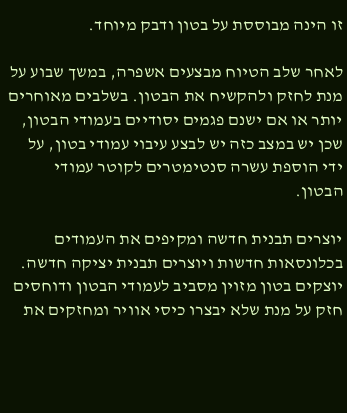זו הינה מבוססת על בטון ודבק מיוחד.

לאחר שלב הטיוח מבצעים אשפרה, במשך שבוע על מנת לחזק ולהקשיח את הבטון. בשלבים מאוחרים יותר או אם ישנם פגמים יסודיים בעמודי הבטון, שכן יש במצב כזה יש לבצע עיבוי עמודי בטון, על ידי הוספת עשרה סנטימטרים לקוטר עמודי הבטון.

יוצרים תבנית חדשה ומקיפים את העמודים בכלונסאות חדשות ויוצרים תבנית יציקה חדשה. יוצקים בטון מזוין מסביב לעמודי הבטון ודוחסים חזק על מנת שלא יבצרו כיסי אוויר ומחזקים את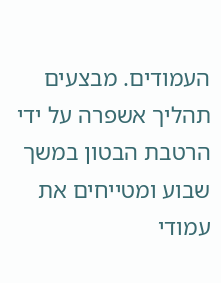העמודים. מבצעים תהליך אשפרה על ידי הרטבת הבטון במשך שבוע ומטייחים את עמודי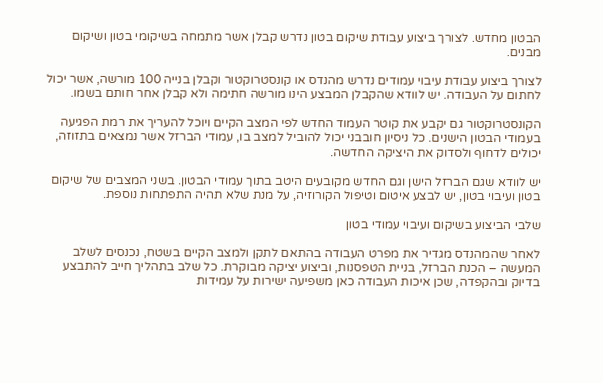הבטון מחדש. לצורך ביצוע עבודת שיקום בטון נדרש קבלן אשר מתמחה בשיקומי בטון ושיקום מבנים.

לצורך ביצוע עבודת עיבוי עמודים נדרש מהנדס או קונסטרוקטור וקבלן בנייה 100 מורשה, אשר יכול לחתום על העבודה. יש לוודא שהקבלן המבצע הינו מורשה חתימה ולא קבלן אחר חותם בשמו.

הקונסטרוקטור גם יקבע את קוטר העמוד החדש לפי המצב הקיים ויוכל להעריך את רמת הפגיעה בעמודי הבטון הישנים. כל ניסיון חובבני יכול להוביל למצב בו, עמודי הברזל אשר נמצאים בתזוזה, יכולים לדחוף ולסדוק את היציקה החדשה.

יש לוודא שגם הברזל הישן וגם החדש מקובעים היטב בתוך עמודי הבטון. בשני המצבים של שיקום בטון ועיבוי בטון, יש לבצע איטום וטיפול הקורוזיה, על מנת שלא תהיה התפתחות נוספת.

שלבי הביצוע בשיקום ועיבוי עמודי בטון

לאחר שהמהנדס מגדיר את מפרט העבודה בהתאם לתקן ולמצב הקיים בשטח, נכנסים לשלב המעשה – הכנת הברזל, בניית הטפסנות, וביצוע יציקה מבוקרת. כל שלב בתהליך חייב להתבצע בדיוק ובהקפדה, שכן איכות העבודה כאן משפיעה ישירות על עמידות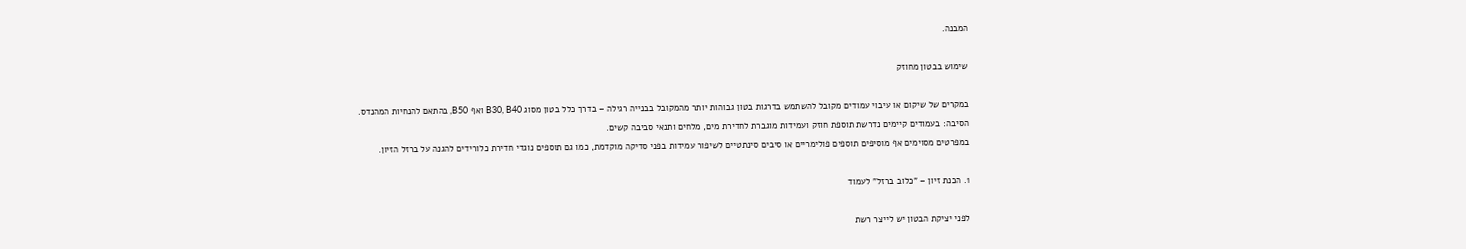המבנה.

שימוש בבטון מחוזק

במקרים של שיקום או עיבוי עמודים מקובל להשתמש בדרגות בטון גבוהות יותר מהמקובל בבנייה רגילה – בדרך כלל בטון מסוג B30, B40 ואף B50, בהתאם להנחיות המהנדס.
הסיבה: בעמודים קיימים נדרשת תוספת חוזק ועמידות מוגברת לחדירת מים, מלחים ותנאי סביבה קשים.
במפרטים מסוימים אף מוסיפים תוספים פולימריים או סיבים סינתטיים לשיפור עמידות בפני סדיקה מוקדמת, כמו גם תוספים נוגדי חדירת כלורידים להגנה על ברזל הזיון.

1. הכנת זיון – "כלוב ברזל" לעמוד

לפני יציקת הבטון יש לייצר רשת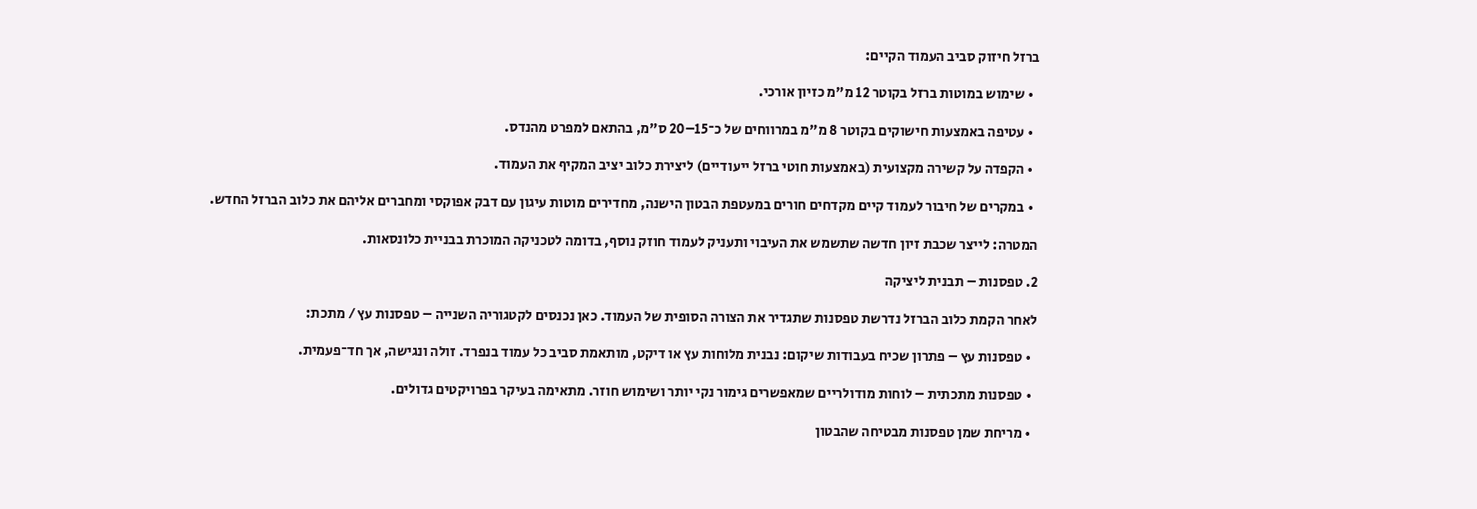ברזל חיזוק סביב העמוד הקיים:

  • שימוש במוטות ברזל בקוטר 12 מ"מ כזיון אורכי.

  • עטיפה באמצעות חישוקים בקוטר 8 מ"מ במרווחים של כ־15–20 ס"מ, בהתאם למפרט מהנדס.

  • הקפדה על קשירה מקצועית (באמצעות חוטי ברזל ייעודיים) ליצירת כלוב יציב המקיף את העמוד.

  • במקרים של חיבור לעמוד קיים מקדחים חורים במעטפת הבטון הישנה, מחדירים מוטות עיגון עם דבק אפוקסי ומחברים אליהם את כלוב הברזל החדש.

המטרה: לייצר שכבת זיון חדשה שתשמש את העיבוי ותעניק לעמוד חוזק נוסף, בדומה לטכניקה המוכרת בבניית כלונסאות.

2. טפסנות – תבנית ליציקה

לאחר הקמת כלוב הברזל נדרשת טפסנות שתגדיר את הצורה הסופית של העמוד. כאן נכנסים לקטגוריה השנייה – טפסנות עץ / מתכת:

  • טפסנות עץ – פתרון שכיח בעבודות שיקום: נבנית מלוחות עץ או דיקט, מותאמת סביב כל עמוד בנפרד. זולה ונגישה, אך חד־פעמית.

  • טפסנות מתכתית – לוחות מודולריים שמאפשרים גימור נקי יותר ושימוש חוזר. מתאימה בעיקר בפרויקטים גדולים.

  • מריחת שמן טפסנות מבטיחה שהבטון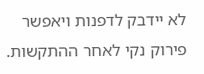לא יידבק לדפנות ויאפשר פירוק נקי לאחר ההתקשות.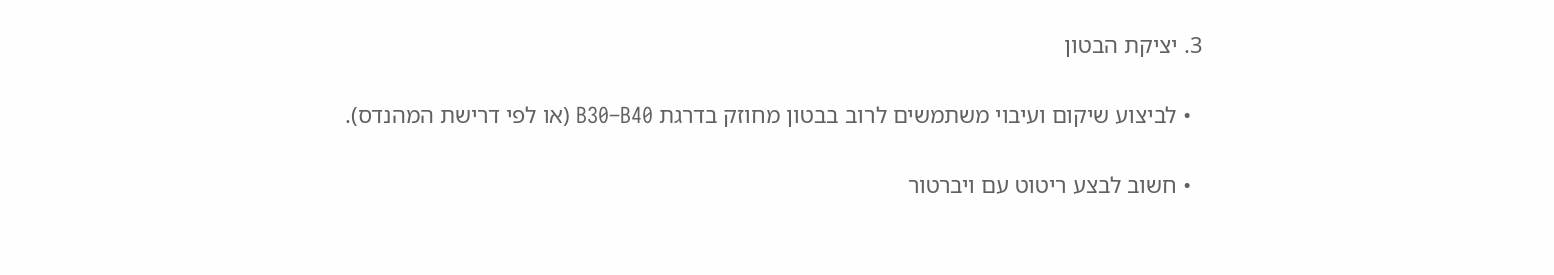3. יציקת הבטון

  • לביצוע שיקום ועיבוי משתמשים לרוב בבטון מחוזק בדרגת B30–B40 (או לפי דרישת המהנדס).

  • חשוב לבצע ריטוט עם ויברטור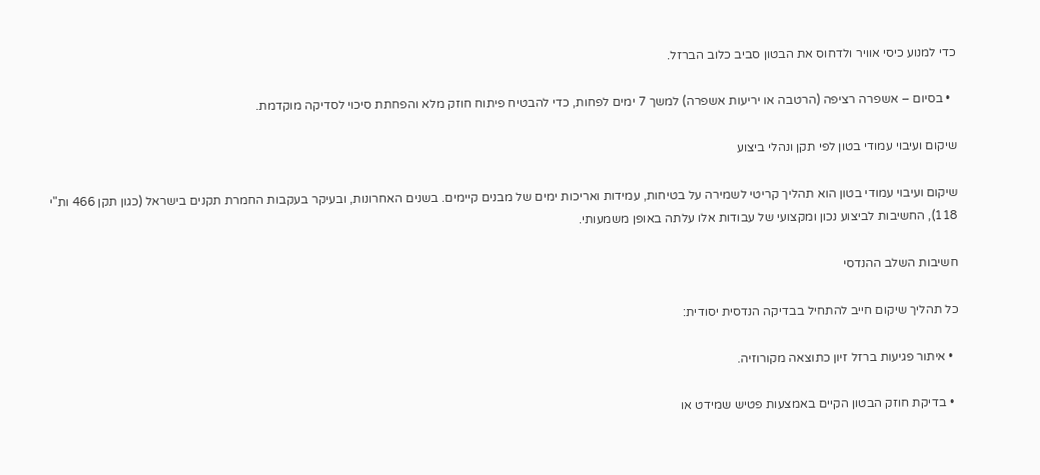כדי למנוע כיסי אוויר ולדחוס את הבטון סביב כלוב הברזל.

  • בסיום – אשפרה רציפה (הרטבה או יריעות אשפרה) למשך 7 ימים לפחות, כדי להבטיח פיתוח חוזק מלא והפחתת סיכוי לסדיקה מוקדמת.

שיקום ועיבוי עמודי בטון לפי תקן ונהלי ביצוע

שיקום ועיבוי עמודי בטון הוא תהליך קריטי לשמירה על בטיחות, עמידות ואריכות ימים של מבנים קיימים. בשנים האחרונות, ובעיקר בעקבות החמרת תקנים בישראל (כגון תקן 466 ות"י 118), החשיבות לביצוע נכון ומקצועי של עבודות אלו עלתה באופן משמעותי.

חשיבות השלב ההנדסי

כל תהליך שיקום חייב להתחיל בבדיקה הנדסית יסודית:

  • איתור פגיעות ברזל זיון כתוצאה מקורוזיה.

  • בדיקת חוזק הבטון הקיים באמצעות פטיש שמידט או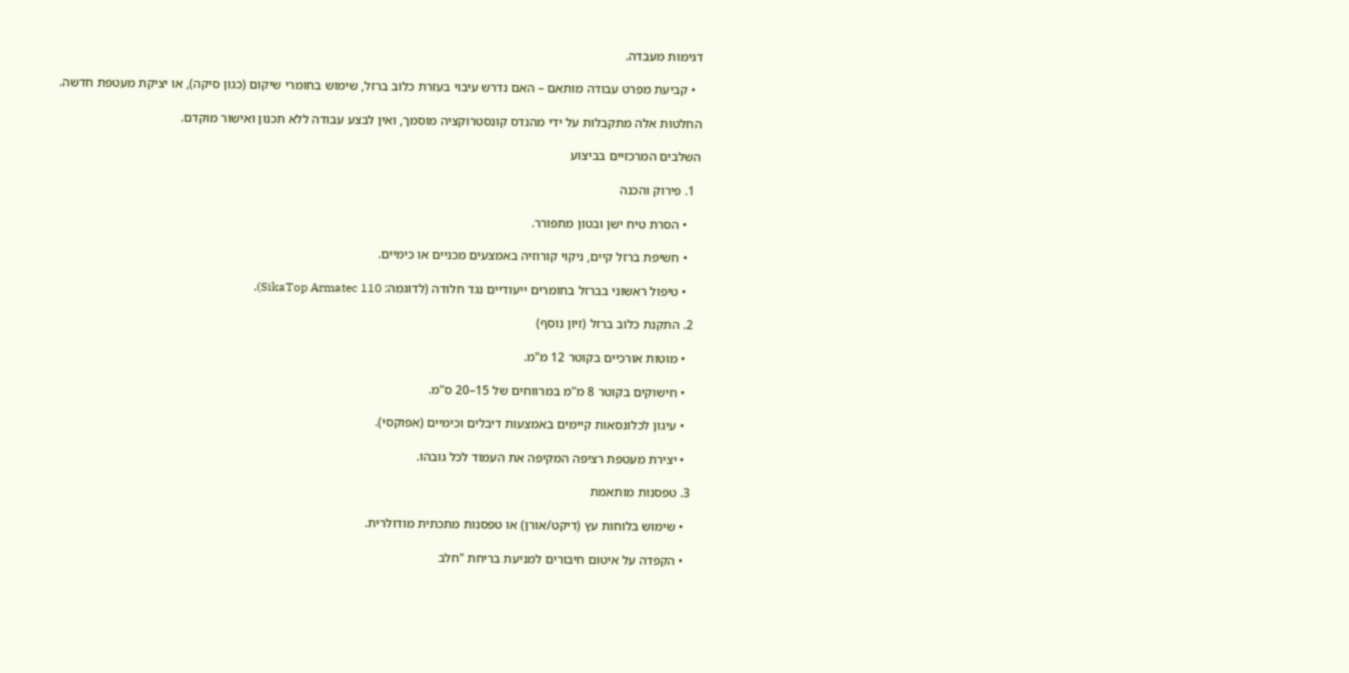דגימות מעבדה.

  • קביעת מפרט עבודה מותאם – האם נדרש עיבוי בעזרת כלוב ברזל, שימוש בחומרי שיקום (כגון סיקה), או יציקת מעטפת חדשה.

החלטות אלה מתקבלות על ידי מהנדס קונסטרוקציה מוסמך, ואין לבצע עבודה ללא תכנון ואישור מוקדם.

השלבים המרכזיים בביצוע

  1. פירוק והכנה

    • הסרת טיח ישן ובטון מתפורר.

    • חשיפת ברזל קיים, ניקוי קורוזיה באמצעים מכניים או כימיים.

    • טיפול ראשוני בברזל בחומרים ייעודיים נגד חלודה (לדוגמה: SikaTop Armatec 110).

  2. התקנת כלוב ברזל (זיון נוסף)

    • מוטות אורכיים בקוטר 12 מ"מ.

    • חישוקים בקוטר 8 מ"מ במרווחים של 15–20 ס"מ.

    • עיגון לכלונסאות קיימים באמצעות דיבלים וכימיים (אפוקסי).

    • יצירת מעטפת רציפה המקיפה את העמוד לכל גובהו.

  3. טפסנות מותאמת

    • שימוש בלוחות עץ (דיקט/אורן) או טפסנות מתכתית מודולרית.

    • הקפדה על איטום חיבורים למניעת בריחת "חלב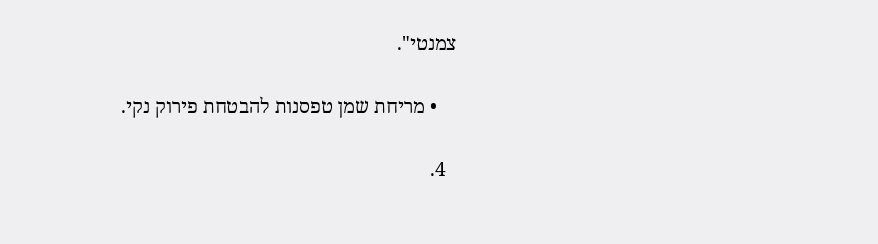צמנטי".

    • מריחת שמן טפסנות להבטחת פירוק נקי.

  4.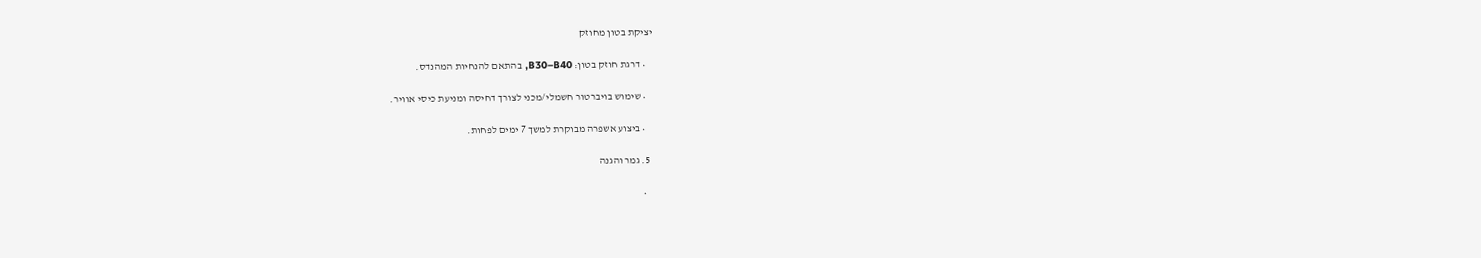יציקת בטון מחוזק

    • דרגת חוזק בטון: B30–B40, בהתאם להנחיות המהנדס.

    • שימוש בויברטור חשמלי/מכני לצורך דחיסה ומניעת כיסי אוויר.

    • ביצוע אשפרה מבוקרת למשך 7 ימים לפחות.

  5. גמר והגנה

    •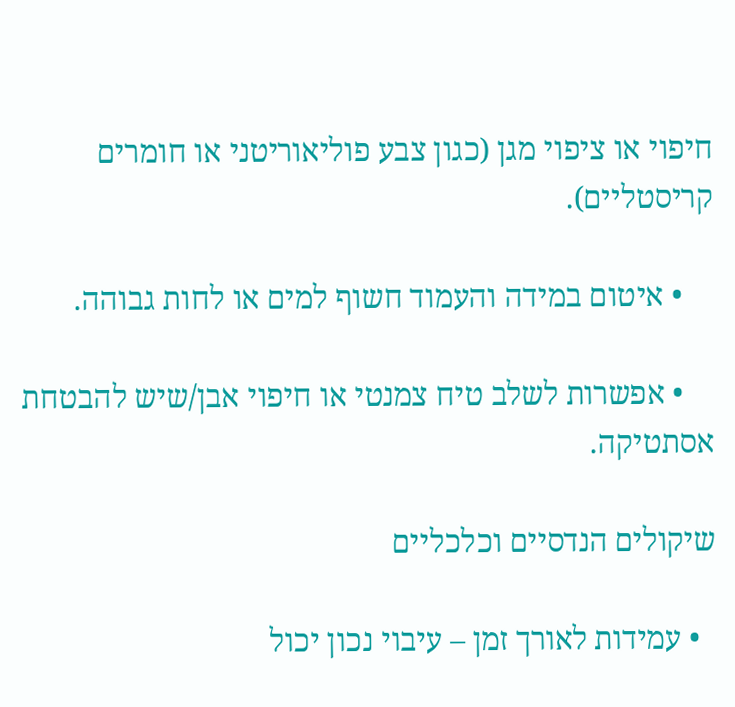חיפוי או ציפוי מגן (כגון צבע פוליאוריטני או חומרים קריסטליים).

    • איטום במידה והעמוד חשוף למים או לחות גבוהה.

    • אפשרות לשלב טיח צמנטי או חיפוי אבן/שיש להבטחת אסתטיקה.

שיקולים הנדסיים וכלכליים

  • עמידות לאורך זמן – עיבוי נכון יכול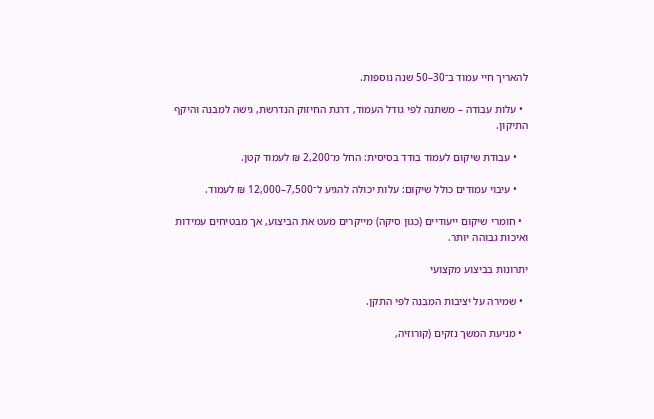להאריך חיי עמוד ב־30–50 שנה נוספות.

  • עלות עבודה – משתנה לפי גודל העמוד, דרגת החיזוק הנדרשת, גישה למבנה והיקף התיקון.

    • עבודת שיקום לעמוד בודד בסיסית: החל מ־2,200 ₪ לעמוד קטן.

    • עיבוי עמודים כולל שיקום: עלות יכולה להגיע ל־7,500–12,000 ₪ לעמוד.

  • חומרי שיקום ייעודיים (כגון סיקה) מייקרים מעט את הביצוע, אך מבטיחים עמידות ואיכות גבוהה יותר.

יתרונות בביצוע מקצועי

  • שמירה על יציבות המבנה לפי התקן.

  • מניעת המשך נזקים (קורוזיה,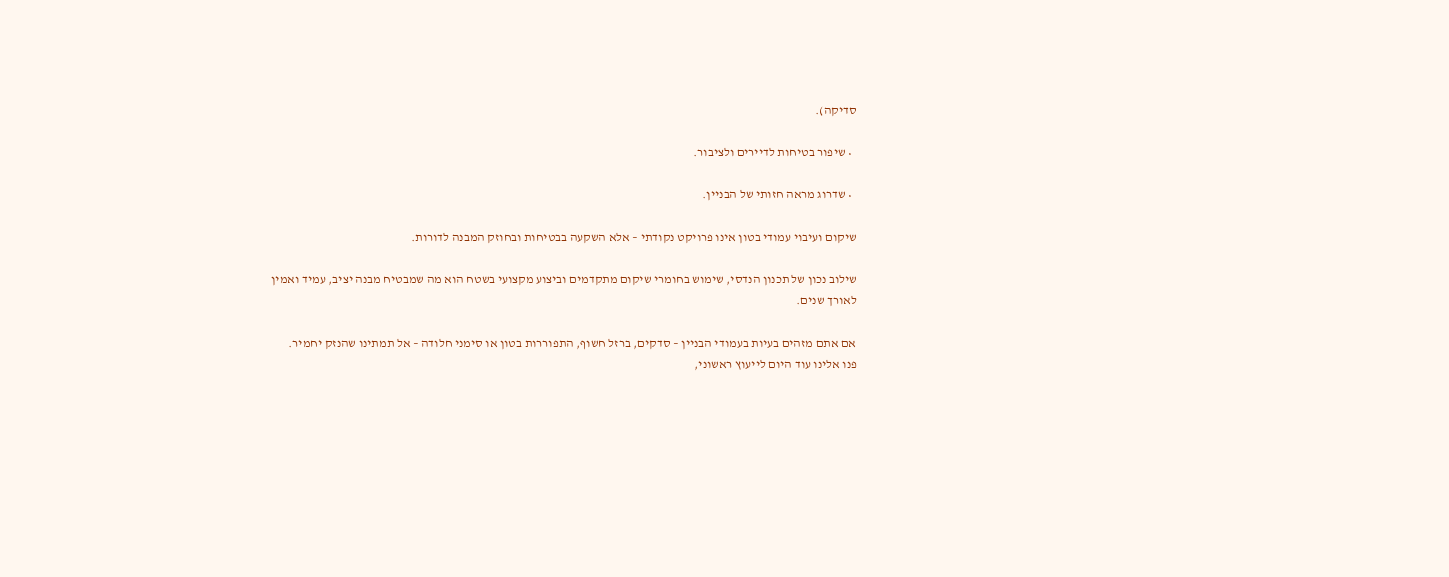סדיקה).

  • שיפור בטיחות לדיירים ולציבור.

  • שדרוג מראה חזותי של הבניין.

שיקום ועיבוי עמודי בטון אינו פרויקט נקודתי – אלא השקעה בבטיחות ובחוזק המבנה לדורות.

שילוב נכון של תכנון הנדסי, שימוש בחומרי שיקום מתקדמים וביצוע מקצועי בשטח הוא מה שמבטיח מבנה יציב, עמיד ואמין לאורך שנים.

אם אתם מזהים בעיות בעמודי הבניין – סדקים, ברזל חשוף, התפוררות בטון או סימני חלודה – אל תמתינו שהנזק יחמיר.
פנו אלינו עוד היום לייעוץ ראשוני,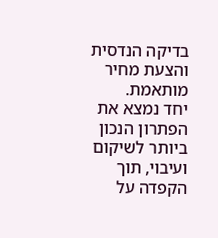בדיקה הנדסית והצעת מחיר מותאמת.
יחד נמצא את הפתרון הנכון ביותר לשיקום ועיבוי, תוך הקפדה על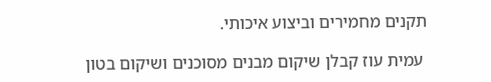תקנים מחמירים וביצוע איכותי.

 עמית עוז קבלן שיקום מבנים מסוכנים ושיקום בטון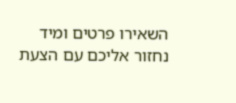השאירו פרטים ומיד נחזור אליכם עם הצעת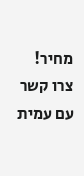מחיר!
צרו קשר עם עמית